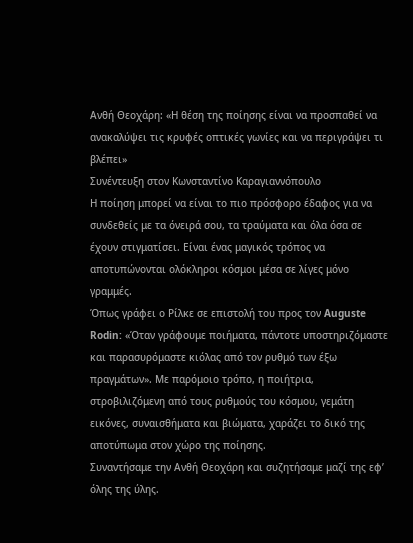Ανθή Θεοχάρη: «Η θέση της ποίησης είναι να προσπαθεί να ανακαλύψει τις κρυφές οπτικές γωνίες και να περιγράψει τι βλέπει»
Συνέντευξη στον Κωνσταντίνο Καραγιαννόπουλο
Η ποίηση μπορεί να είναι το πιο πρόσφορο έδαφος για να συνδεθείς με τα όνειρά σου, τα τραύματα και όλα όσα σε έχουν στιγματίσει. Είναι ένας μαγικός τρόπος να αποτυπώνονται ολόκληροι κόσμοι μέσα σε λίγες μόνο γραμμές.
Όπως γράφει ο Ρίλκε σε επιστολή του προς τον Auguste Rodin: «Όταν γράφουμε ποιήματα, πάντοτε υποστηριζόμαστε και παρασυρόμαστε κιόλας από τον ρυθμό των έξω πραγμάτων». Με παρόμοιο τρόπο, η ποιήτρια, στροβιλιζόμενη από τους ρυθμούς του κόσμου, γεμάτη εικόνες, συναισθήματα και βιώματα, χαράζει το δικό της αποτύπωμα στον χώρο της ποίησης.
Συναντήσαμε την Ανθή Θεοχάρη και συζητήσαμε μαζί της εφ’ όλης της ύλης.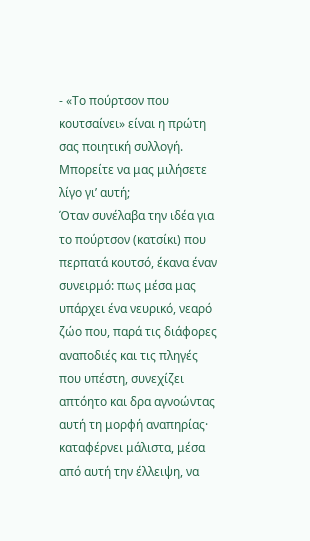- «Το πούρτσον που κουτσαίνει» είναι η πρώτη σας ποιητική συλλογή. Μπορείτε να μας μιλήσετε λίγο γι’ αυτή;
Όταν συνέλαβα την ιδέα για το πούρτσον (κατσίκι) που περπατά κουτσό, έκανα έναν συνειρμό: πως μέσα μας υπάρχει ένα νευρικό, νεαρό ζώο που, παρά τις διάφορες αναποδιές και τις πληγές που υπέστη, συνεχίζει απτόητο και δρα αγνοώντας αυτή τη μορφή αναπηρίας· καταφέρνει μάλιστα, μέσα από αυτή την έλλειψη, να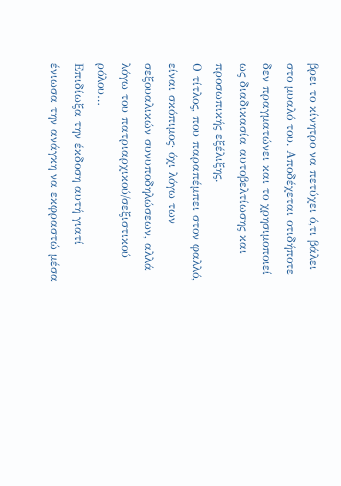βρει το κίνητρο να πετύχει ό,τι βάλει στο μυαλό του. Αποδέχεται οτιδήποτε δεν πραγματώνει και το χρησιμοποιεί ως διαδικασία αυτοβελτίωσης και προσωπικής εξέλιξης.
Ο τίτλος, που παραπέμπει στον φαλλό, είναι σκόπιμος· όχι λόγω των σεξουαλικών συνυποδηλώσεων, αλλά λόγω του πατριαρχικού/σεξιστικού ρόλου…
Επιδίωξα την έκδοση αυτή γιατί ένιωσα την ανάγκη να εκφραστώ μέσα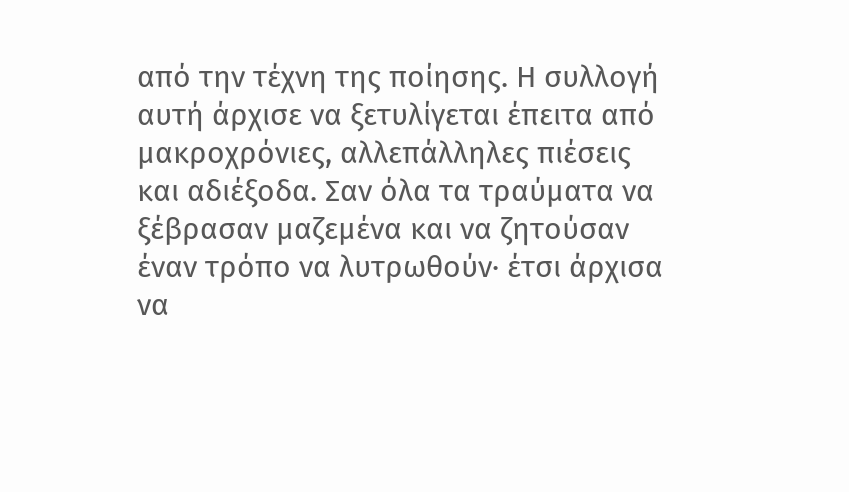από την τέχνη της ποίησης. Η συλλογή αυτή άρχισε να ξετυλίγεται έπειτα από μακροχρόνιες, αλλεπάλληλες πιέσεις και αδιέξοδα. Σαν όλα τα τραύματα να ξέβρασαν μαζεμένα και να ζητούσαν έναν τρόπο να λυτρωθούν· έτσι άρχισα να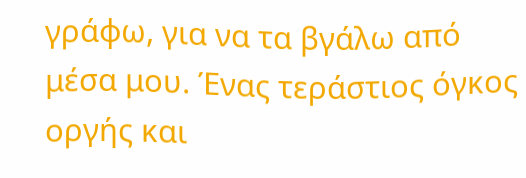γράφω, για να τα βγάλω από μέσα μου. Ένας τεράστιος όγκος οργής και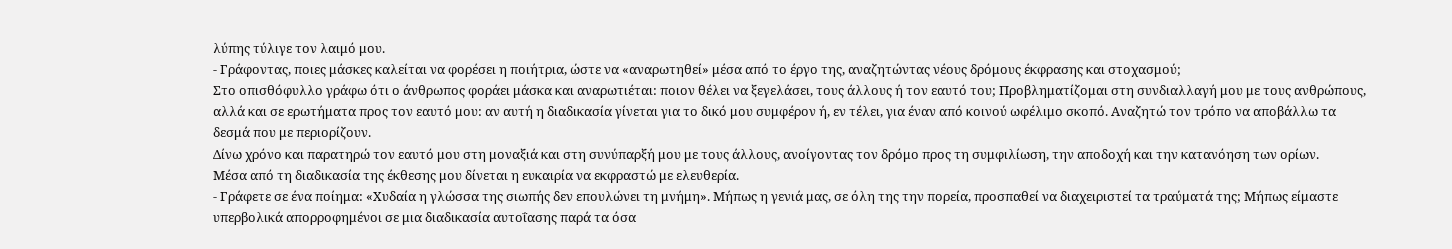λύπης τύλιγε τον λαιμό μου.
- Γράφοντας, ποιες μάσκες καλείται να φορέσει η ποιήτρια, ώστε να «αναρωτηθεί» μέσα από το έργο της, αναζητώντας νέους δρόμους έκφρασης και στοχασμού;
Στο οπισθόφυλλο γράφω ότι ο άνθρωπος φοράει μάσκα και αναρωτιέται: ποιον θέλει να ξεγελάσει, τους άλλους ή τον εαυτό του; Προβληματίζομαι στη συνδιαλλαγή μου με τους ανθρώπους, αλλά και σε ερωτήματα προς τον εαυτό μου: αν αυτή η διαδικασία γίνεται για το δικό μου συμφέρον ή, εν τέλει, για έναν από κοινού ωφέλιμο σκοπό. Αναζητώ τον τρόπο να αποβάλλω τα δεσμά που με περιορίζουν.
Δίνω χρόνο και παρατηρώ τον εαυτό μου στη μοναξιά και στη συνύπαρξή μου με τους άλλους, ανοίγοντας τον δρόμο προς τη συμφιλίωση, την αποδοχή και την κατανόηση των ορίων.
Μέσα από τη διαδικασία της έκθεσης μου δίνεται η ευκαιρία να εκφραστώ με ελευθερία.
- Γράφετε σε ένα ποίημα: «Χυδαία η γλώσσα της σιωπής δεν επουλώνει τη μνήμη». Μήπως η γενιά μας, σε όλη της την πορεία, προσπαθεί να διαχειριστεί τα τραύματά της; Μήπως είμαστε υπερβολικά απορροφημένοι σε μια διαδικασία αυτοΐασης παρά τα όσα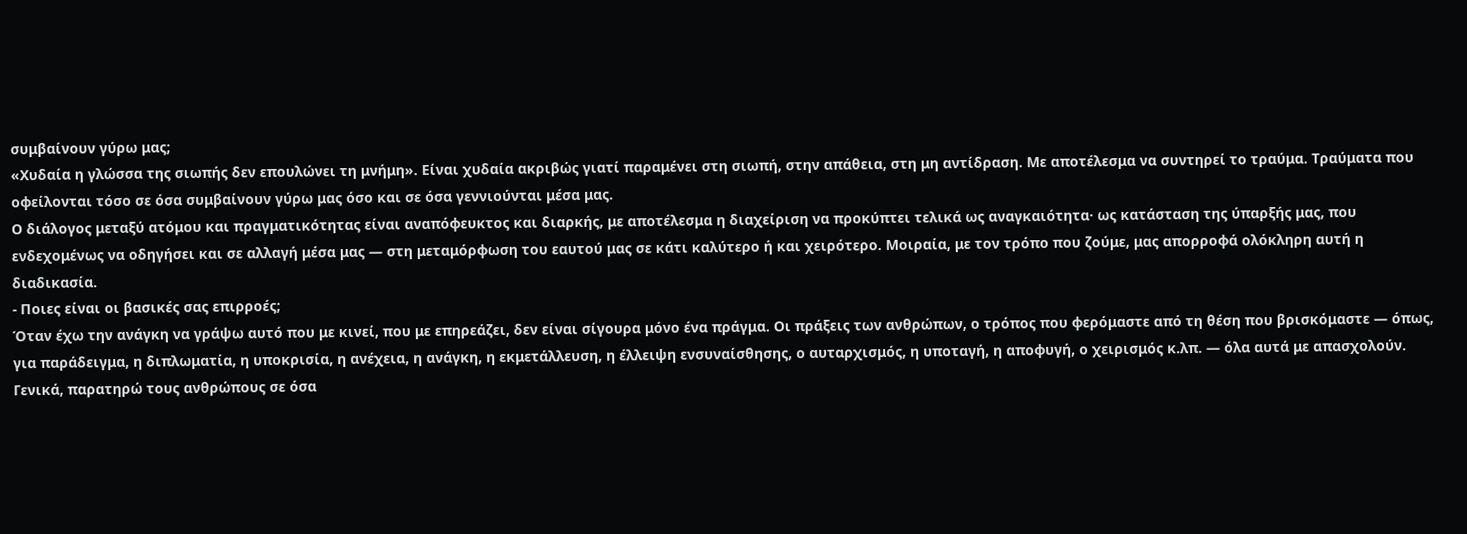συμβαίνουν γύρω μας;
«Χυδαία η γλώσσα της σιωπής δεν επουλώνει τη μνήμη». Είναι χυδαία ακριβώς γιατί παραμένει στη σιωπή, στην απάθεια, στη μη αντίδραση. Με αποτέλεσμα να συντηρεί το τραύμα. Τραύματα που οφείλονται τόσο σε όσα συμβαίνουν γύρω μας όσο και σε όσα γεννιούνται μέσα μας.
Ο διάλογος μεταξύ ατόμου και πραγματικότητας είναι αναπόφευκτος και διαρκής, με αποτέλεσμα η διαχείριση να προκύπτει τελικά ως αναγκαιότητα· ως κατάσταση της ύπαρξής μας, που ενδεχομένως να οδηγήσει και σε αλλαγή μέσα μας — στη μεταμόρφωση του εαυτού μας σε κάτι καλύτερο ή και χειρότερο. Μοιραία, με τον τρόπο που ζούμε, μας απορροφά ολόκληρη αυτή η διαδικασία.
- Ποιες είναι οι βασικές σας επιρροές;
Όταν έχω την ανάγκη να γράψω αυτό που με κινεί, που με επηρεάζει, δεν είναι σίγουρα μόνο ένα πράγμα. Οι πράξεις των ανθρώπων, ο τρόπος που φερόμαστε από τη θέση που βρισκόμαστε — όπως, για παράδειγμα, η διπλωματία, η υποκρισία, η ανέχεια, η ανάγκη, η εκμετάλλευση, η έλλειψη ενσυναίσθησης, ο αυταρχισμός, η υποταγή, η αποφυγή, ο χειρισμός κ.λπ. — όλα αυτά με απασχολούν.
Γενικά, παρατηρώ τους ανθρώπους σε όσα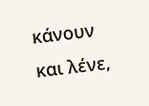κάνουν και λένε,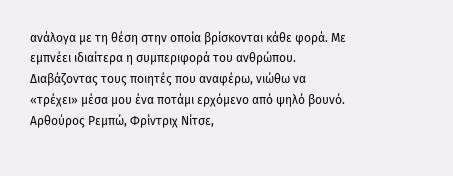ανάλογα με τη θέση στην οποία βρίσκονται κάθε φορά. Με εμπνέει ιδιαίτερα η συμπεριφορά του ανθρώπου.
Διαβάζοντας τους ποιητές που αναφέρω, νιώθω να «τρέχει» μέσα μου ένα ποτάμι ερχόμενο από ψηλό βουνό.
Αρθούρος Ρεμπώ, Φρίντριχ Νίτσε,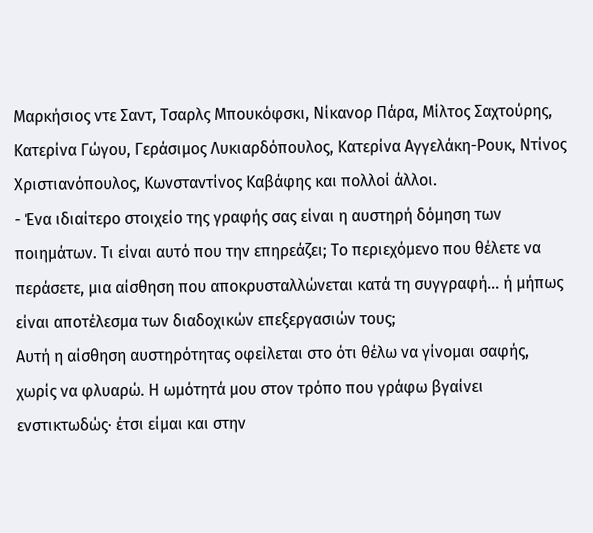Μαρκήσιος ντε Σαντ, Τσαρλς Μπουκόφσκι, Νίκανορ Πάρα, Μίλτος Σαχτούρης, Κατερίνα Γώγου, Γεράσιμος Λυκιαρδόπουλος, Κατερίνα Αγγελάκη-Ρουκ, Ντίνος Χριστιανόπουλος, Κωνσταντίνος Καβάφης και πολλοί άλλοι.
- Ένα ιδιαίτερο στοιχείο της γραφής σας είναι η αυστηρή δόμηση των ποιημάτων. Τι είναι αυτό που την επηρεάζει; Το περιεχόμενο που θέλετε να περάσετε, μια αίσθηση που αποκρυσταλλώνεται κατά τη συγγραφή… ή μήπως είναι αποτέλεσμα των διαδοχικών επεξεργασιών τους;
Αυτή η αίσθηση αυστηρότητας οφείλεται στο ότι θέλω να γίνομαι σαφής, χωρίς να φλυαρώ. Η ωμότητά μου στον τρόπο που γράφω βγαίνει ενστικτωδώς· έτσι είμαι και στην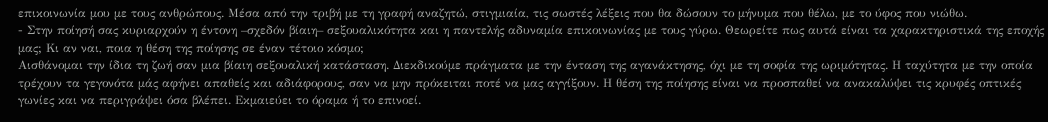επικοινωνία μου με τους ανθρώπους. Μέσα από την τριβή με τη γραφή αναζητώ, στιγμιαία, τις σωστές λέξεις που θα δώσουν το μήνυμα που θέλω, με το ύφος που νιώθω.
- Στην ποίησή σας κυριαρχούν η έντονη –σχεδόν βίαιη– σεξουαλικότητα και η παντελής αδυναμία επικοινωνίας με τους γύρω. Θεωρείτε πως αυτά είναι τα χαρακτηριστικά της εποχής μας; Κι αν ναι, ποια η θέση της ποίησης σε έναν τέτοιο κόσμο;
Αισθάνομαι την ίδια τη ζωή σαν μια βίαιη σεξουαλική κατάσταση. Διεκδικούμε πράγματα με την ένταση της αγανάκτησης, όχι με τη σοφία της ωριμότητας. Η ταχύτητα με την οποία τρέχουν τα γεγονότα μάς αφήνει απαθείς και αδιάφορους, σαν να μην πρόκειται ποτέ να μας αγγίξουν. Η θέση της ποίησης είναι να προσπαθεί να ανακαλύψει τις κρυφές οπτικές γωνίες και να περιγράψει όσα βλέπει. Εκμαιεύει το όραμα ή το επινοεί.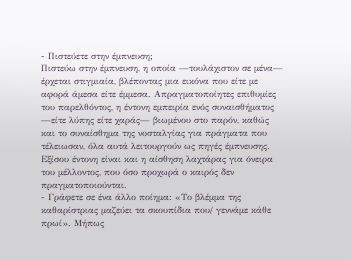- Πιστεύετε στην έμπνευση;
Πιστεύω στην έμπνευση, η οποία —τουλάχιστον σε μένα— έρχεται στιγμιαία, βλέποντας μια εικόνα που είτε με αφορά άμεσα είτε έμμεσα. Απραγματοποίητες επιθυμίες του παρελθόντος, η έντονη εμπειρία ενός συναισθήματος —είτε λύπης είτε χαράς— βιωμένου στο παρόν, καθώς και το συναίσθημα της νοσταλγίας για πράγματα που τέλειωσαν, όλα αυτά λειτουργούν ως πηγές έμπνευσης. Εξίσου έντονη είναι και η αίσθηση λαχτάρας για όνειρα του μέλλοντος, που όσο προχωρά ο καιρός δεν πραγματοποιούνται.
- Γράφετε σε ένα άλλο ποίημα: «Το βλέμμα της καθαρίστριας μαζεύει τα σκουπίδια που/ γεννάμε κάθε πρωί». Μήπως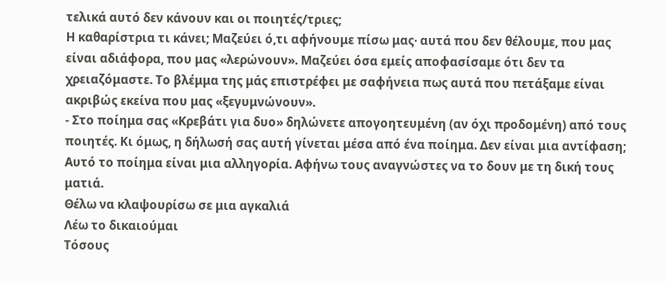τελικά αυτό δεν κάνουν και οι ποιητές/τριες;
Η καθαρίστρια τι κάνει; Μαζεύει ό,τι αφήνουμε πίσω μας· αυτά που δεν θέλουμε, που μας είναι αδιάφορα, που μας «λερώνουν». Μαζεύει όσα εμείς αποφασίσαμε ότι δεν τα χρειαζόμαστε. Το βλέμμα της μάς επιστρέφει με σαφήνεια πως αυτά που πετάξαμε είναι ακριβώς εκείνα που μας «ξεγυμνώνουν».
- Στο ποίημα σας «Κρεβάτι για δυο» δηλώνετε απογοητευμένη (αν όχι προδομένη) από τους ποιητές. Κι όμως, η δήλωσή σας αυτή γίνεται μέσα από ένα ποίημα. Δεν είναι μια αντίφαση;
Αυτό το ποίημα είναι μια αλληγορία. Αφήνω τους αναγνώστες να το δουν με τη δική τους ματιά.
Θέλω να κλαψουρίσω σε μια αγκαλιά
Λέω το δικαιούμαι
Τόσους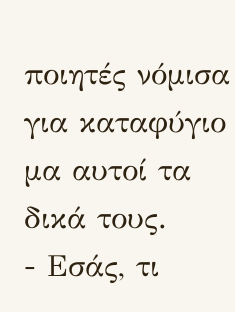ποιητές νόμισα για καταφύγιο μα αυτοί τα δικά τους.
- Εσάς, τι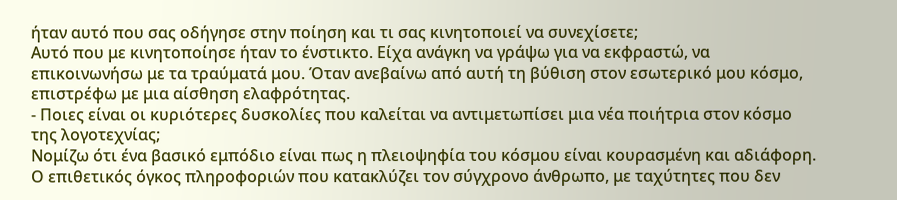ήταν αυτό που σας οδήγησε στην ποίηση και τι σας κινητοποιεί να συνεχίσετε;
Αυτό που με κινητοποίησε ήταν το ένστικτο. Είχα ανάγκη να γράψω για να εκφραστώ, να επικοινωνήσω με τα τραύματά μου. Όταν ανεβαίνω από αυτή τη βύθιση στον εσωτερικό μου κόσμο, επιστρέφω με μια αίσθηση ελαφρότητας.
- Ποιες είναι οι κυριότερες δυσκολίες που καλείται να αντιμετωπίσει μια νέα ποιήτρια στον κόσμο της λογοτεχνίας;
Νομίζω ότι ένα βασικό εμπόδιο είναι πως η πλειοψηφία του κόσμου είναι κουρασμένη και αδιάφορη. Ο επιθετικός όγκος πληροφοριών που κατακλύζει τον σύγχρονο άνθρωπο, με ταχύτητες που δεν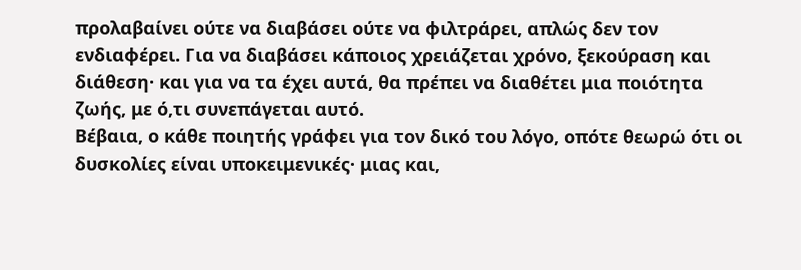προλαβαίνει ούτε να διαβάσει ούτε να φιλτράρει, απλώς δεν τον ενδιαφέρει. Για να διαβάσει κάποιος χρειάζεται χρόνο, ξεκούραση και διάθεση· και για να τα έχει αυτά, θα πρέπει να διαθέτει μια ποιότητα ζωής, με ό,τι συνεπάγεται αυτό.
Βέβαια, ο κάθε ποιητής γράφει για τον δικό του λόγο, οπότε θεωρώ ότι οι δυσκολίες είναι υποκειμενικές· μιας και,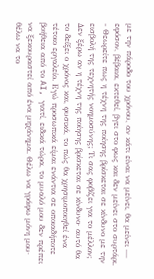με την πάροδο του χρόνου, αν κάτι είναι να μείνει, θα μείνει — εφόσον, βέβαια, εκτεθεί, βγει στο φως και δεν μείνει στο συρτάρι.
- Θεωρείτε πως η τέχνη της ποίησης βρίσκεται σε κίνδυνο με την εισβολή της τεχνητής νοημοσύνης; Τι σας φοβίζει για το μέλλον;
Δεν ξέρω αν η τέχνη της ποίησης βρίσκεται σε κίνδυνο· αυτό θα το δείξει ο χρόνος και, φυσικά, το πώς θα χρησιμοποιηθεί ένα τέτοιο εργαλείο. Εγώ προσωπικά είμαι ενάντια σε οποιαδήποτε βοήθεια από το AI, γιατί, ειδικά τώρα, το μυαλό μου δεν πρέπει να ξεκουραστεί από ένα μηχάνημα. Θέλω να γράφω μόνη μου· θέλω να το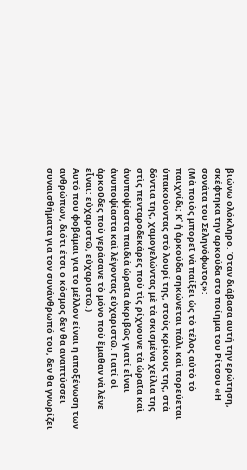βιώνω ολόκληρο. Όταν διάβασα αυτή την ερώτηση, σκέφτηκα την αρκούδα στο ποίημα του Ρίτσου «Η σονάτα του Σεληνόφωτος»:
(Μὰ ποιὸς μπορεῖ νὰ παίξει ὡς τὸ τέλος αὐτὸ τὸ παιχνίδι; Κ᾿ ἡ ἀρκούδα σηκώνεται πάλι καὶ πορεύεται ὑπακούοντας στὸ λουρί της, στοὺς κρίκους της, στὰ δόντια της, χαμογελώντας μὲ τὰ σκισμένα χείλια της στὶς πενταροδεκάρες ποὺ τὶς ρίχνουνε τὰ ὡραῖα καὶ ἀνυποψίαστα παιδιὰ ὡραῖα ἀκριβῶς γιατί εἶναι ἀνυποψίαστα καὶ λέγοντας εὐχαριστῶ. Γιατί οἱ ἀρκοῦδες ποὺ γεράσανε τὸ μόνο ποὺ ἔμαθαν νὰ λένε εἶναι: εὐχαριστῶ, εὐχαριστῶ.)
Αυτό που φοβάμαι για το μέλλον είναι η αποξένωση των ανθρώπων, διότι έτσι ο κόσμος δεν θα αναπτύσσει συναισθήματα για τον συνάνθρωπό του, δεν θα γνωρίζει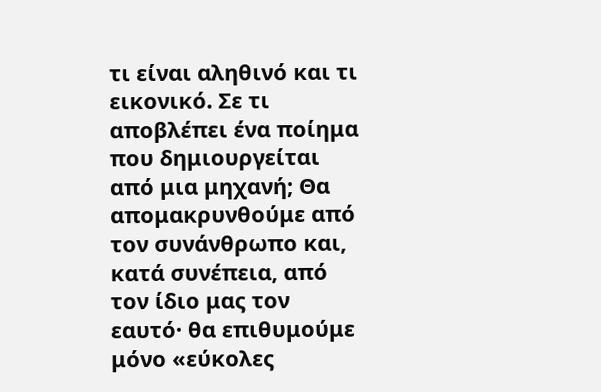τι είναι αληθινό και τι εικονικό. Σε τι αποβλέπει ένα ποίημα που δημιουργείται από μια μηχανή; Θα απομακρυνθούμε από τον συνάνθρωπο και, κατά συνέπεια, από τον ίδιο μας τον εαυτό· θα επιθυμούμε μόνο «εύκολες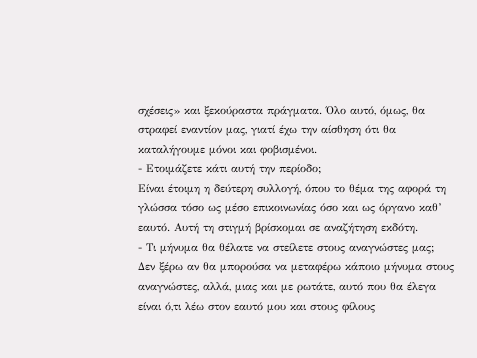σχέσεις» και ξεκούραστα πράγματα. Όλο αυτό, όμως, θα στραφεί εναντίον μας, γιατί έχω την αίσθηση ότι θα καταλήγουμε μόνοι και φοβισμένοι.
- Ετοιμάζετε κάτι αυτή την περίοδο;
Είναι έτοιμη η δεύτερη συλλογή, όπου το θέμα της αφορά τη γλώσσα τόσο ως μέσο επικοινωνίας όσο και ως όργανο καθ’ εαυτό. Αυτή τη στιγμή βρίσκομαι σε αναζήτηση εκδότη.
- Τι μήνυμα θα θέλατε να στείλετε στους αναγνώστες μας;
Δεν ξέρω αν θα μπορούσα να μεταφέρω κάποιο μήνυμα στους αναγνώστες, αλλά, μιας και με ρωτάτε, αυτό που θα έλεγα είναι ό,τι λέω στον εαυτό μου και στους φίλους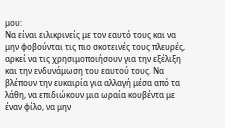μου:
Να είναι ειλικρινείς με τον εαυτό τους και να μην φοβούνται τις πιο σκοτεινές τους πλευρές, αρκεί να τις χρησιμοποιήσουν για την εξέλιξη και την ενδυνάμωση του εαυτού τους. Να βλέπουν την ευκαιρία για αλλαγή μέσα από τα λάθη, να επιδιώκουν μια ωραία κουβέντα με έναν φίλο, να μην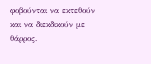φοβούνται να εκτεθούν και να διεκδικούν με θάρρος.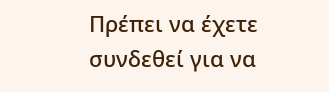Πρέπει να έχετε συνδεθεί για να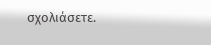σχολιάσετε.